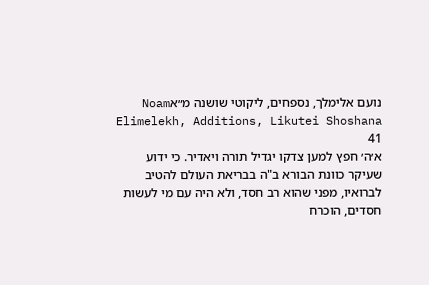נועם אלימלך, נספחים, ליקוטי שושנה מ״אNoam Elimelekh, Additions, Likutei Shoshana 41
א׳ה׳ חפץ למען צדקו יגדיל תורה ויאדיר. כי ידוע שעיקר כוונת הבורא ב"ה בבריאת העולם להטיב לברואיו, מפני שהוא רב חסד, ולא היה עם מי לעשות חסדים, הוכרח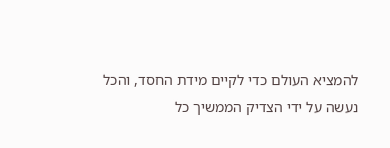להמציא העולם כדי לקיים מידת החסד, והכל נעשה על ידי הצדיק הממשיך כל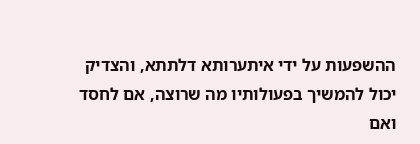ההשפעות על ידי איתערותא דלתתא, והצדיק יכול להמשיך בפעולותיו מה שרוצה, אם לחסד ואם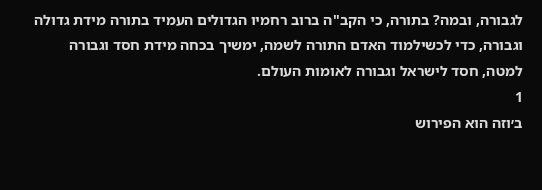לגבורה, ובמה? בתורה, כי הקב"ה ברוב רחמיו הגדולים העמיד בתורה מידת גדולה וגבורה, כדי לכשילמוד האדם התורה לשמה, ימשיך בכחה מידת חסד וגבורה למטה, חסד לישראל וגבורה לאומות העולם.
1
ב׳וזה הוא הפירוש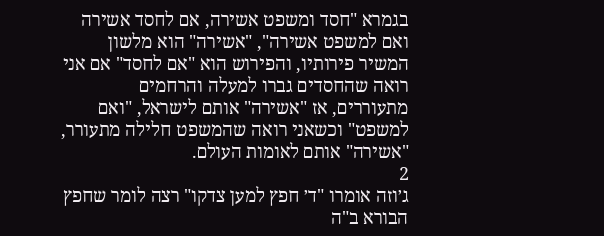בגמרא "חסד ומשפט אשירה, אם לחסד אשירה ואם למשפט אשירה", "אשירה" הוא מלשון המשיר פירותיו, והפירוש הוא "אם לחסד" אם אני רואה שהחסדים גברו למעלה והרחמים מתעוררים, אז "אשירה" אותם לישראל, "ואם למשפט" וכשאני רואה שהמשפט חלילה מתעורר, "אשירה" אותם לאומות העולם.
2
ג׳וזה אומרו "ד׳ חפץ למען צדקו" רצה לומר שחפץ הבורא ב"ה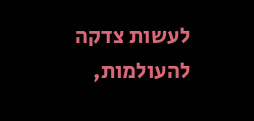לעשות צדקה להעולמות,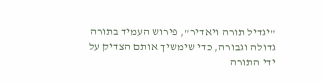"יגדיל תורה ויאדיר", פירוש העמיד בתורה גדולה וגבורה, כדי שימשיך אותם הצדיק על ידי התורה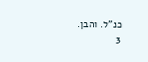כנ"ל. והבן.
3